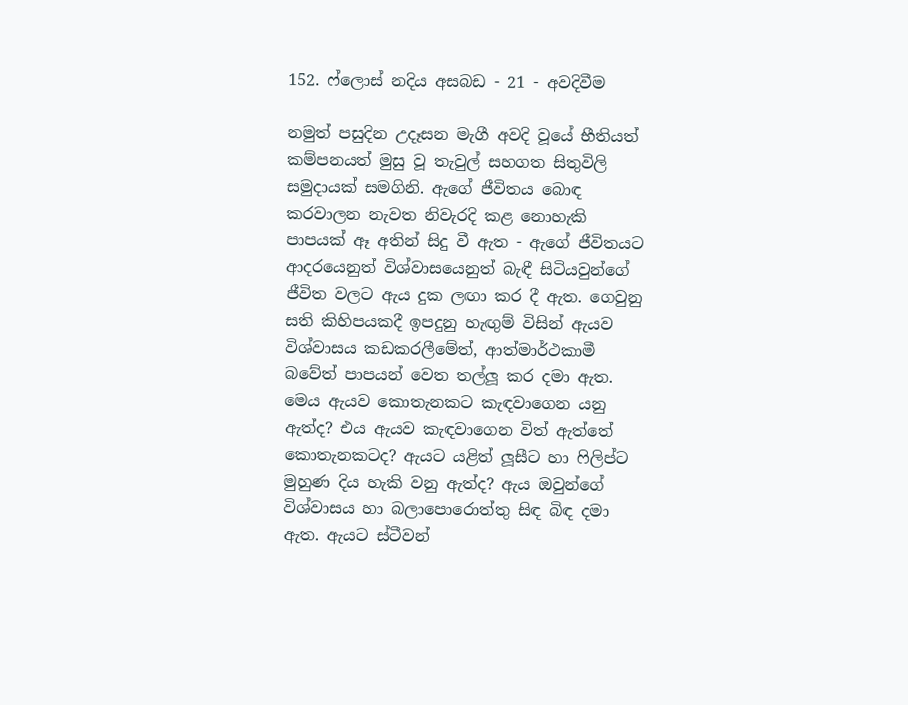152. ෆ්ලොස් නදිය අසබඩ - 21 - අවදිවීම

නමුත් පසුදින උදෑසන මැගී අවදි වූයේ භීතියත් කම්පනයත් මුසු වූ තැවුල් සහගත සිතුවිලි සමුදායක් සමගිනි. ඇගේ ජීවිතය බොඳ කරවාලන නැවත නිවැරදි කළ නොහැකි පාපයක් ඈ අතින් සිදු වී ඇත - ඇගේ ජීවිතයට ආදරයෙනුත් විශ්වාසයෙනුත් බැඳී සිටියවුන්ගේ ජීවිත වලට ඇය දුක ලඟා කර දී ඇත. ගෙවුනු සති කිහිපයකදී ඉපදුනු හැඟුම් විසින් ඇයව විශ්වාසය කඩකරලීමේත්, ආත්මාර්ථකාමී බවේත් පාපයන් වෙත තල්ලූ කර දමා ඇත. මෙය ඇයව කොතැනකට කැඳවාගෙන යනු ඇත්ද? එය ඇයව කැඳවාගෙන විත් ඇත්තේ කොතැනකටද? ඇයට යළිත් ලූසීට හා ෆිලිප්ට මුහුණ දිය හැකි වනු ඇත්ද? ඇය ඔවුන්ගේ විශ්වාසය හා බලාපොරොත්තු සිඳ බිඳ දමා ඇත. ඇයට ස්ටීවන්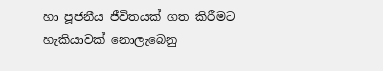හා පූජනීය ජීවිතයක් ගත කිරීමට හැකියාවක් නොලැබෙනු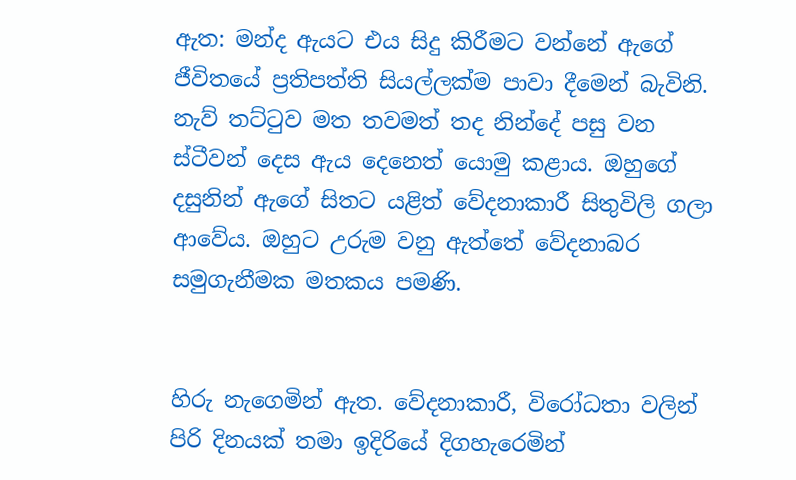ඇත: මන්ද ඇයට එය සිදු කිරීමට වන්නේ ඇගේ ජීවිතයේ ප්‍රතිපත්ති සියල්ලක්ම පාවා දීමෙන් බැවිනි.
නැව් තට්ටුව මත තවමත් තද නින්දේ පසු වන ස්ටීවන් දෙස ඇය දෙනෙත් යොමු කළාය. ඔහුගේ දසුනින් ඇගේ සිතට යළිත් වේදනාකාරී සිතුවිලි ගලා ආවේය. ඔහුට උරුම වනු ඇත්තේ වේදනාබර සමුගැනීමක මතකය පමණි.


හිරු නැගෙමින් ඇත. වේදනාකාරී, විරෝධතා වලින් පිරි දිනයක් තමා ඉදිරියේ දිගහැරෙමින්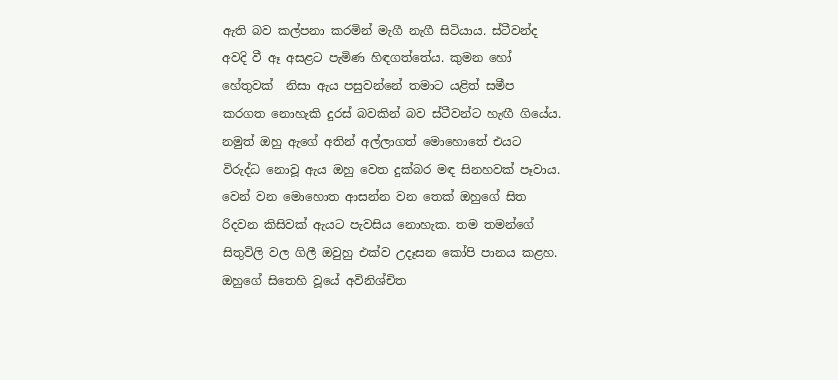ඇති බව කල්පනා කරමින් මැගී නැගී සිටියාය. ස්ටීවන්ද අවදි වී ඈ අසළට පැමිණ හිඳගත්තේය. කුමන හෝ හේතුවක්  නිසා ඇය පසුවන්නේ තමාට යළිත් සමීප කරගත නොහැකි දුරස් බවකින් බව ස්ටීවන්ට හැඟී ගියේය. නමුත් ඔහු ඇගේ අතින් අල්ලාගත් මොහොතේ එයට විරුද්ධ නොවූ ඇය ඔහු වෙත දුක්බර මඳ සිනහවක් පෑවාය. වෙන් වන මොහොත ආසන්න වන තෙක් ඔහුගේ සිත රිදවන කිසිවක් ඇයට පැවසිය නොහැක. තම තමන්ගේ සිතුවිලි වල ගිලී ඔවුහු එක්ව උදෑසන කෝපි පානය කළහ. ඔහුගේ සිතෙහි වූයේ අවිනිශ්චිත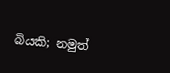බියකි; නමුත්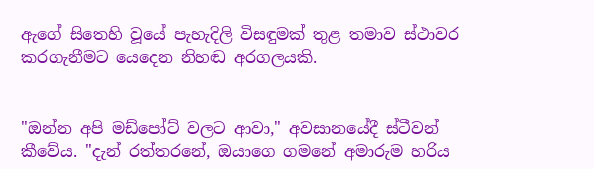ඇගේ සිතෙහි වූයේ පැහැදිලි විසඳුමක් තුළ තමාව ස්ථාවර කරගැනීමට යෙදෙන නිහඬ අරගලයකි.


"ඔන්න අපි මඩ්පෝට් වලට ආවා," අවසානයේදී ස්ටීවන් කීවේය. "දැන් රත්තරනේ, ඔයාගෙ ගමනේ අමාරුම හරිය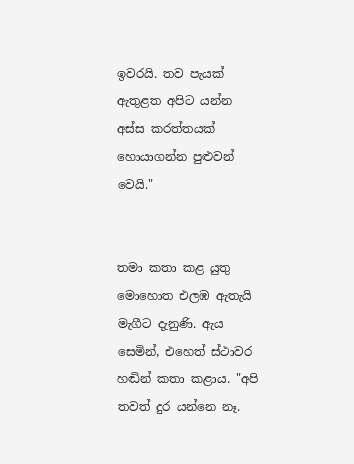ඉවරයි. තව පැයක් ඇතුළත අපිට යන්න අස්ස කරත්තයක් හොයාගන්න පුළුවන් වෙයි."


තමා කතා කළ යුතු මොහොත එලඹ ඇතැයි මැගීට දැනුණි. ඇය සෙමින්, එහෙත් ස්ථාවර හඬින් කතා කළාය. "අපි තවත් දුර යන්නෙ නෑ.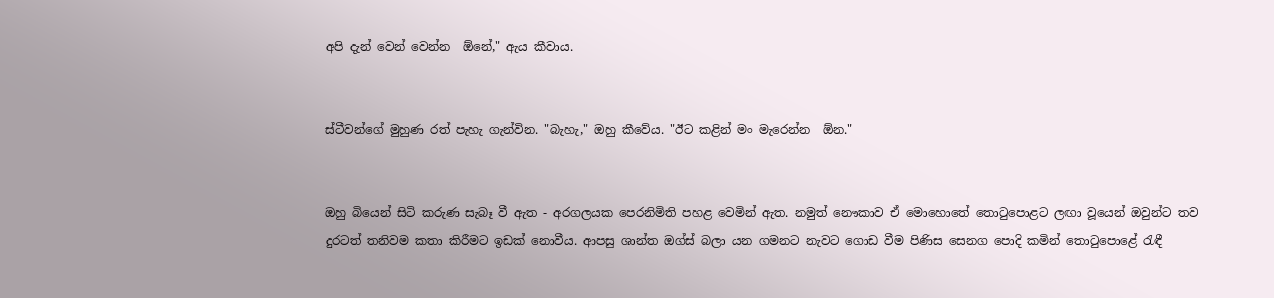අපි දැන් වෙන් වෙන්න  ඕනේ," ඇය කීවාය.


ස්ටීවන්ගේ මුහුණ රත් පැහැ ගැන්වින. "බැහැ," ඔහු කීවේය. "ඊට කළින් මං මැරෙන්න  ඕන."


ඔහු බියෙන් සිටි කරුණ සැබෑ වී ඇත - අරගලයක පෙරනිමිති පහළ වෙමින් ඇත. නමුත් නෞකාව ඒ මොහොතේ තොටුපොළට ලඟා වූයෙන් ඔවුන්ට තව දුරටත් තනිවම කතා කිරීමට ඉඩක් නොවීය. ආපසු ශාන්ත ඔග්ස් බලා යන ගමනට නැවට ගොඩ වීම පිණිස සෙනග පොදි කමින් තොටුපොළේ රැඳී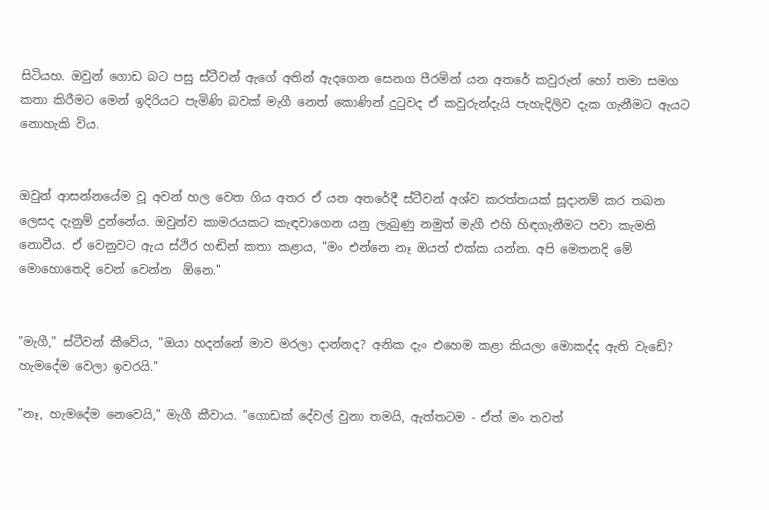සිටියහ. ඔවුන් ගොඩ බට පසු ස්ටීවන් ඇගේ අතින් ඇදගෙන සෙනග පීරමින් යන අතරේ කවුරුන් හෝ තමා සමග කතා කිරීමට මෙන් ඉදිරියට පැමිණි බවක් මැගී නෙත් කොණින් දුටුවද ඒ කවුරුන්දැයි පැහැදිලිව දැක ගැනීමට ඇයට නොහැකි විය.


ඔවුන් ආසන්නයේම වූ අවන් හල වෙත ගිය අතර ඒ යන අතරේදී ස්ටීවන් අශ්ව කරත්තයක් සූදානම් කර තබන ලෙසද දැනුම් දුන්නේය. ඔවුන්ව කාමරයකට කැඳවාගෙන යනු ලැබුණු නමුත් මැගී එහි හිඳගැනීමට පවා කැමති නොවීය. ඒ වෙනුවට ඇය ස්ථිර හඬින් කතා කළාය, "මං එන්නෙ නෑ ඔයත් එක්ක යන්න. අපි මෙතනදි මේ මොහොතෙදි වෙන් වෙන්න  ඕනෙ."


"මැගී," ස්ටීවන් කීවේය, "ඔයා හදන්නේ මාව මරලා දාන්නද? අනික දැං එහෙම කළා කියලා මොකද්ද ඇති වැඩේ? හැමදේම වෙලා ඉවරයි."

"නෑ, හැමදේම නෙවෙයි," මැගී කීවාය. "ගොඩක් දේවල් වුනා තමයි, ඇත්තටම - ඒත් මං තවත්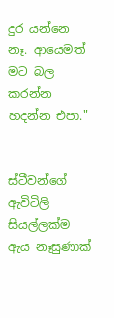දුර යන්නෙ නෑ. ආයෙමත් මට බල කරන්න හදන්න එපා."


ස්ටීවන්ගේ ඇවිටිලි සියල්ලක්ම ඇය නෑසුණාක්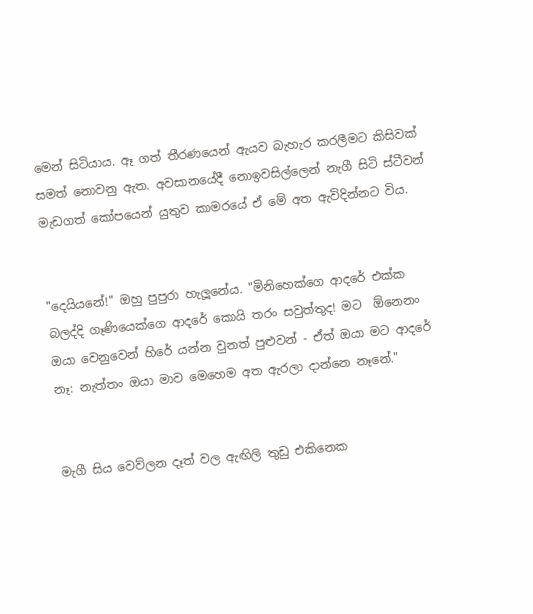මෙන් සිටියාය. ඈ ගත් තීරණයෙන් ඇයව බැහැර කරලීමට කිසිවක් සමත් නොවනු ඇත. අවසානයේදී නොඉවසිල්ලෙන් නැගී සිටි ස්ටීවන් මැඩගත් කෝපයෙන් යුතුව කාමරයේ ඒ මේ අත ඇවිදින්නට විය.


"දෙයියනේ!" ඔහු පුපුරා හැලූනේය. "මිනිහෙක්ගෙ ආදරේ එක්ක බලද්දි ගෑණියෙක්ගෙ ආදරේ කොයි තරං සවුත්තුද! මට  ඕනෙනං ඔයා වෙනුවෙන් හිරේ යන්න වුනත් පුළුවන් - ඒත් ඔයා මට ආදරේ නෑ: නැත්තං ඔයා මාව මෙහෙම අත ඇරලා දාන්නෙ නෑනේ."


මැගී සිය වෙව්ලන දෑත් වල ඇඟිලි තුඩු එකිනෙක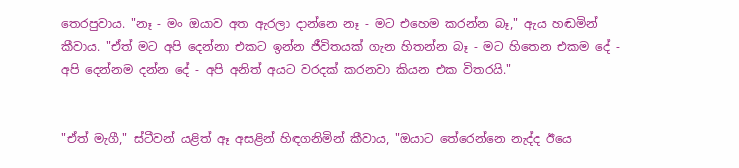තෙරපුවාය. "නෑ - මං ඔයාව අත ඇරලා දාන්නෙ නෑ - මට එහෙම කරන්න බෑ," ඇය හඬමින් කීවාය. "ඒත් මට අපි දෙන්නා එකට ඉන්න ජීවිතයක් ගැන හිතන්න බෑ - මට හිතෙන එකම දේ - අපි දෙන්නම දන්න දේ - අපි අනිත් අයට වරදක් කරනවා කියන එක විතරයි."


"ඒත් මැගී," ස්ටීවන් යළිත් ඈ අසළින් හිඳගනිමින් කීවාය, "ඔයාට තේරෙන්නෙ නැද්ද ඊයෙ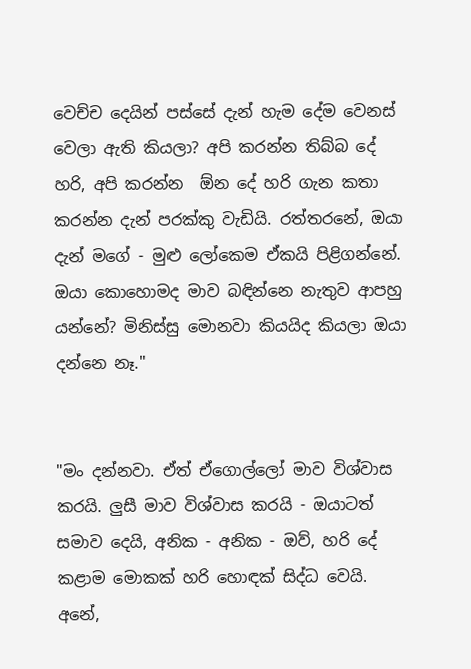වෙච්ච දෙයින් පස්සේ දැන් හැම දේම වෙනස් වෙලා ඇති කියලා? අපි කරන්න තිබ්බ දේ හරි, අපි කරන්න  ඕන දේ හරි ගැන කතා කරන්න දැන් පරක්කු වැඩියි. රත්තරනේ, ඔයා දැන් මගේ - මුළු ලෝකෙම ඒකයි පිළිගන්නේ. ඔයා කොහොමද මාව බඳින්නෙ නැතුව ආපහු යන්නේ? මිනිස්සු මොනවා කියයිද කියලා ඔයා දන්නෙ නෑ."


"මං දන්නවා. ඒත් ඒගොල්ලෝ මාව විශ්වාස කරයි. ලුසී මාව විශ්වාස කරයි - ඔයාටත් සමාව දෙයි, අනික - අනික - ඔව්, හරි දේ කළාම මොකක් හරි හොඳක් සිද්ධ වෙයි. අනේ,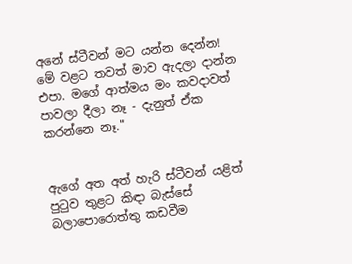අනේ ස්ටීවන් මට යන්න දෙන්න! මේ වළට තවත් මාව ඇදලා දාන්න එපා. මගේ ආත්මය මං කවදාවත් පාවලා දීලා නෑ - දැනුත් ඒක කරන්නෙ නෑ."


ඇගේ අත අත් හැරි ස්ටීවන් යළිත් පුටුව තුළට කිඳා බැස්සේ බලාපොරොත්තු කඩවීම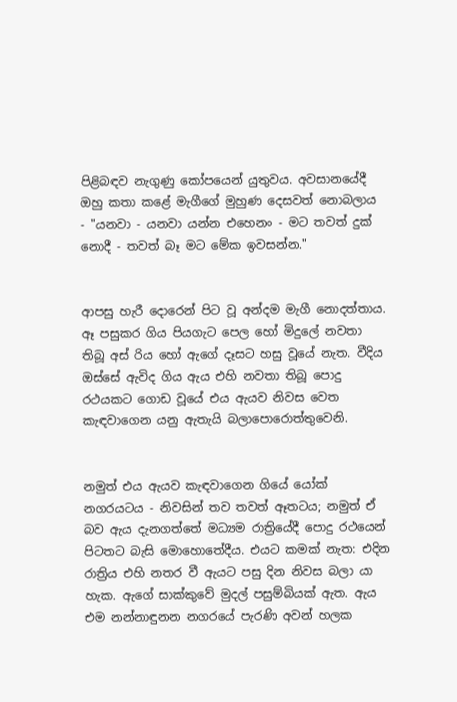පිළිබඳව නැගුණු කෝපයෙන් යුතුවය. අවසානයේදී ඔහු කතා කළේ මැගීගේ මුහුණ දෙසවත් නොබලාය - "යනවා - යනවා යන්න එහෙනං - මට තවත් දුක් නොදී - තවත් බෑ මට මේක ඉවසන්න."


ආපසු හැරී දොරෙන් පිට වූ අන්දම මැගී නොදත්තාය. ඈ පසුකර ගිය පියගැට පෙල හෝ මිදුලේ නවතා තිබූ අස් රිය හෝ ඇගේ දෑසට හසු වූයේ නැත. වීදිය ඔස්සේ ඇවිද ගිය ඇය එහි නවතා තිබූ පොදු රථයකට ගොඩ වූයේ එය ඇයව නිවස වෙත කැඳවාගෙන යනු ඇතැයි බලාපොරොත්තුවෙනි.


නමුත් එය ඇයව කැඳවාගෙන ගියේ යෝක් නගරයටය - නිවසින් තව තවත් ඈතටය; නමුත් ඒ බව ඇය දැනගත්තේ මධ්‍යම රාත්‍රියේදී පොදු රථයෙන් පිටතට බැසි මොහොතේදීය. එයට කමක් නැත: එදින රාත්‍රිය එහි නතර වී ඇයට පසු දින නිවස බලා යා හැක. ඇගේ සාක්කුවේ මුදල් පසුම්බියක් ඇත. ඇය එම නන්නාඳුනන නගරයේ පැරණි අවන් හලක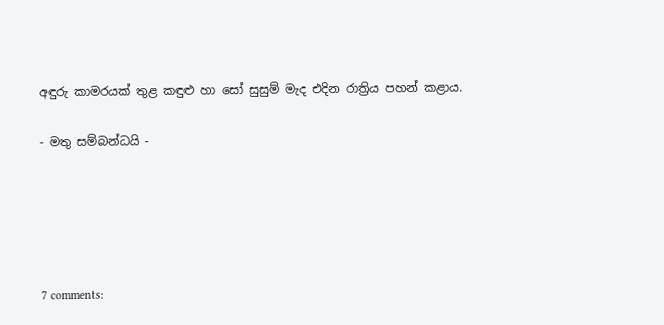අඳුරු කාමරයක් තුළ කඳුළු හා සෝ සුසුම් මැද එදින රාත්‍රිය පහන් කළාය.

- මතු සම්බන්ධයි -





7 comments: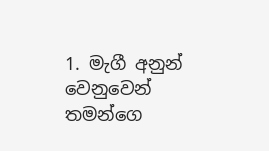1. මැගී අනුන් වෙනුවෙන් තමන්ගෙ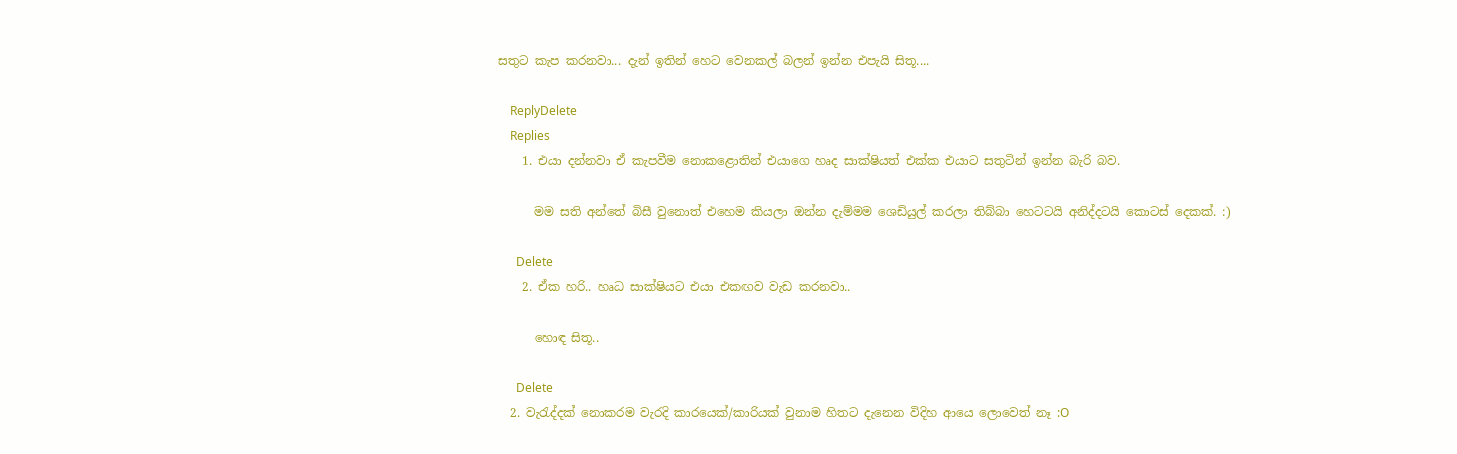සතුට කැප කරනවා... දැන් ඉතින් හෙට වෙනකල් බලන් ඉන්න එපැයි සිතූ....

    ReplyDelete
    Replies
    1. එයා දන්නවා ඒ කැපවීම නොකළොතින් එයාගෙ හෘද සාක්ෂියත් එක්ක එයාට සතුටින් ඉන්න බැරි බව.

      මම සති අන්තේ බිසී වුනොත් එහෙම කියලා ඔන්න දැම්මම ශෙඩියුල් කරලා තිබ්බා හෙටටයි අනිද්දටයි කොටස් දෙකක්. :)

      Delete
    2. ඒක හරි.. හෘධ සාක්ෂියට එයා එකඟව වැඩ කරනවා..

      හොඳ සිතූ..

      Delete
  2. වැරැද්දක් නොකරම වැරදි කාරයෙක්/කාරියක් වුනාම හිතට දැනෙන විදිහ ආයෙ ලොවෙත් නෑ :O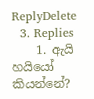ReplyDelete
  3. Replies
    1. ඇයි හයියෝ කියන්නේ?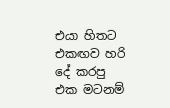එයා හිතට එකඟව හරි දේ කරපු එක මටනම්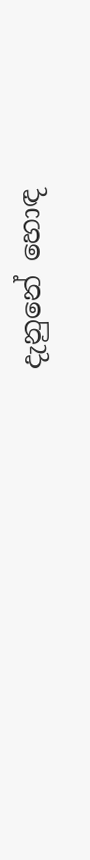දැනුනේ හොඳ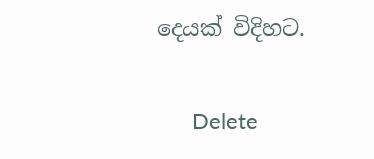දෙයක් විදිහට.

      Delete